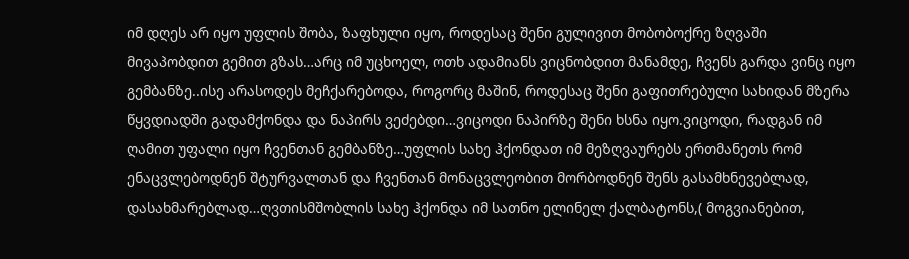იმ დღეს არ იყო უფლის შობა, ზაფხული იყო, როდესაც შენი გულივით მობობოქრე ზღვაში მივაპობდით გემით გზას…არც იმ უცხოელ, ოთხ ადამიანს ვიცნობდით მანამდე, ჩვენს გარდა ვინც იყო გემბანზე..ისე არასოდეს მეჩქარებოდა, როგორც მაშინ, როდესაც შენი გაფითრებული სახიდან მზერა წყვდიადში გადამქონდა და ნაპირს ვეძებდი…ვიცოდი ნაპირზე შენი ხსნა იყო.ვიცოდი, რადგან იმ ღამით უფალი იყო ჩვენთან გემბანზე…უფლის სახე ჰქონდათ იმ მეზღვაურებს ერთმანეთს რომ ენაცვლებოდნენ შტურვალთან და ჩვენთან მონაცვლეობით მორბოდნენ შენს გასამხნევებლად, დასახმარებლად…ღვთისმშობლის სახე ჰქონდა იმ სათნო ელინელ ქალბატონს,( მოგვიანებით,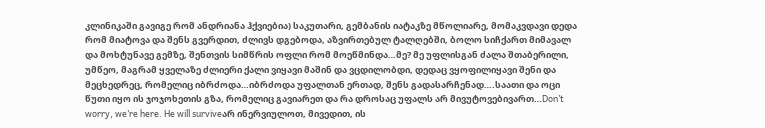კლინიკაში გავიგე რომ ანდრიანა ჰქვიებია) საკუთარი, გემბანის იატაკზე მწოლიარე, მომაკვდავი დედა რომ მიატოვა და შენს გვერდით, ძლივს დგებოდა, აზვირთებულ ტალღებში, ბოლო სიჩქართ მიმავალ და მოხტუნავე გემზე, შენთვის სიმწრის ოფლი რომ მოეწმინდა…მე? მე უფლისგან ძალა შთაბერილი, უმწეო, მაგრამ ყველაზე ძლიერი ქალი ვიყავი მაშინ და ვცდილობდი, დედაც ვყოფილიყავი შენი და მეცხედრეც, რომელიც იბრძოდა…იბრძოდა უფალთან ერთად, შენს გადასარჩენად….საათი და ოცი წუთი იყო ის ჯოჯოხეთის გზა, რომელიც გავიარეთ და რა დროსაც უფალს არ მივუტოვებივართ…Don’t worry, we’re here. He will surviveარ ინერვიულოთ, მივედით, ის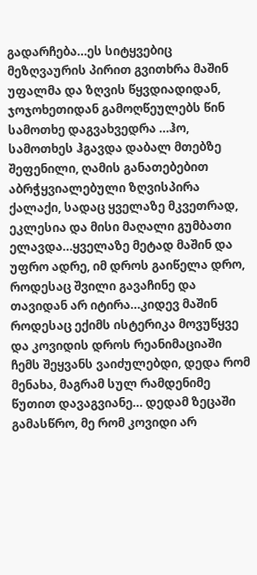გადარჩება…ეს სიტყვებიც მეზღვაურის პირით გვითხრა მაშინ უფალმა და ზღვის წყვდიადიდან, ჯოჯოხეთიდან გამოღწეულებს წინ სამოთხე დაგვახვედრა …ჰო, სამოთხეს ჰგავდა დაბალ მთებზე შეფენილი, ღამის განათებებით აბრჭყვიალებული ზღვისპირა ქალაქი, სადაც ყველაზე მკვეთრად, ეკლესია და მისი მაღალი გუმბათი ელავდა…ყველაზე მეტად მაშინ და უფრო ადრე, იმ დროს გაიწელა დრო, როდესაც შვილი გავაჩინე და თავიდან არ იტირა…კიდევ მაშინ როდესაც ექიმს ისტერიკა მოვუწყვე და კოვიდის დროს რეანიმაციაში ჩემს შეყვანს ვაიძულებდი, დედა რომ მენახა, მაგრამ სულ რამდენიმე წუთით დავაგვიანე… დედამ ზეცაში გამასწრო, მე რომ კოვიდი არ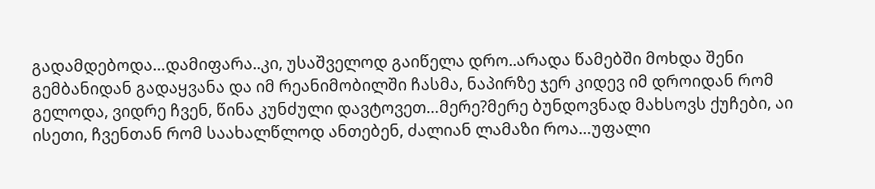გადამდებოდა…დამიფარა..კი, უსაშველოდ გაიწელა დრო..არადა წამებში მოხდა შენი გემბანიდან გადაყვანა და იმ რეანიმობილში ჩასმა, ნაპირზე ჯერ კიდევ იმ დროიდან რომ გელოდა, ვიდრე ჩვენ, წინა კუნძული დავტოვეთ…მერე?მერე ბუნდოვნად მახსოვს ქუჩები, აი ისეთი, ჩვენთან რომ საახალწლოდ ანთებენ, ძალიან ლამაზი როა…უფალი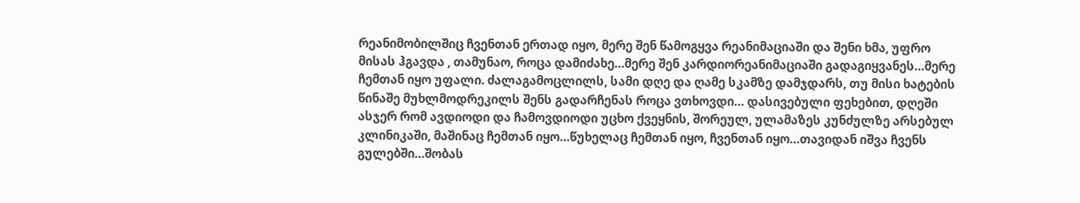რეანიმობილშიც ჩვენთან ერთად იყო, მერე შენ წამოგყვა რეანიმაციაში და შენი ხმა, უფრო მისას ჰგავდა , თამუნაო, როცა დამიძახე…მერე შენ კარდიორეანიმაციაში გადაგიყვანეს…მერე ჩემთან იყო უფალი. ძალაგამოცლილს, სამი დღე და ღამე სკამზე დამჯდარს, თუ მისი ხატების წინაშე მუხლმოდრეკილს შენს გადარჩენას როცა ვთხოვდი… დასივებული ფეხებით, დღეში ასჯერ რომ ავდიოდი და ჩამოვდიოდი უცხო ქვეყნის, შორეულ, ულამაზეს კუნძულზე არსებულ კლინიკაში, მაშინაც ჩემთან იყო…წუხელაც ჩემთან იყო, ჩვენთან იყო…თავიდან იშვა ჩვენს გულებში…შობას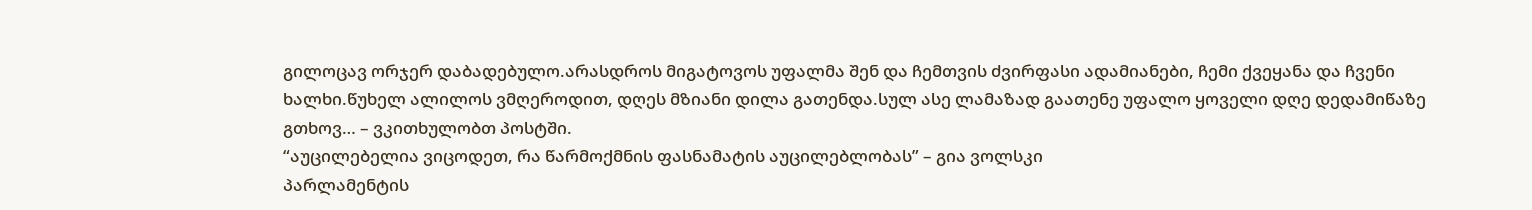გილოცავ ორჯერ დაბადებულო.არასდროს მიგატოვოს უფალმა შენ და ჩემთვის ძვირფასი ადამიანები, ჩემი ქვეყანა და ჩვენი ხალხი.წუხელ ალილოს ვმღეროდით, დღეს მზიანი დილა გათენდა.სულ ასე ლამაზად გაათენე უფალო ყოველი დღე დედამიწაზე გთხოვ… – ვკითხულობთ პოსტში.
“აუცილებელია ვიცოდეთ, რა წარმოქმნის ფასნამატის აუცილებლობას” – გია ვოლსკი
პარლამენტის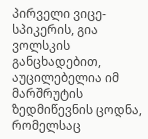პირველი ვიცე-სპიკერის, გია ვოლსკის განცხადებით, აუცილებელია იმ მარშრუტის ზედმიწევნის ცოდნა, რომელსაც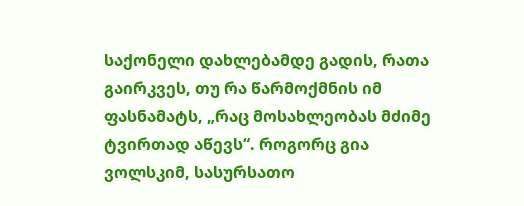საქონელი დახლებამდე გადის, რათა გაირკვეს, თუ რა წარმოქმნის იმ ფასნამატს, „რაც მოსახლეობას მძიმე ტვირთად აწევს“. როგორც გია ვოლსკიმ, სასურსათო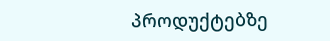პროდუქტებზე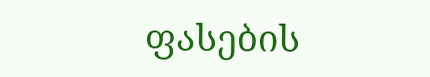ფასების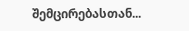შემცირებასთან...